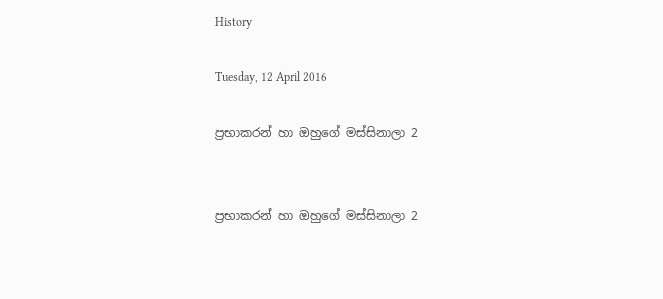History

Tuesday, 12 April 2016

ප්‍රභාකරන් හා ඔහුගේ මස්සිනාලා 2


ප්‍රභාකරන් හා ඔහුගේ මස්සිනාලා 2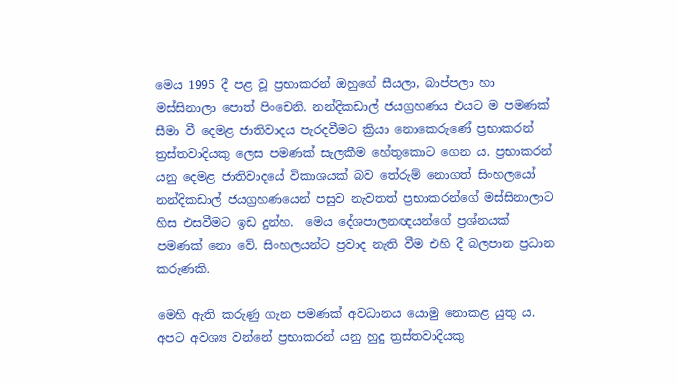මෙය 1995 දී පළ වූ ප්‍රභාකරන් ඔහුගේ සීයලා, බාප්පලා හා මස්සිනාලා පොත් පිංචෙනි. නන්දිකඩාල් ජයග්‍රහණය එයට ම පමණක් සීමා වී දෙමළ ජාතිවාදය පැරදවීමට ක්‍රියා නොකෙරුණේ ප්‍රභාකරන් ත්‍රස්තවාදියකු ලෙස පමණක් සැලකීම හේතුකොට ගෙන ය. ප්‍රභාකරන් යනු දෙමළ ජාතිවාදයේ විකාශයක් බව තේරුම් නොගත් සිංහලයෝ නන්දිකඩාල් ජයග්‍රහණයෙන් පසුව නැවතත් ප්‍රභාකරන්ගේ මස්සිනාලාට හිස එසවීමට ඉඩ දුන්හ.  මෙය දේශපාලනඥයන්ගේ ප්‍රශ්නයක් පමණක් නො වේ. සිංහලයන්ට ප්‍රවාද නැති වීම එහි දී බලපාන ප්‍රධාන කරුණකි.

මෙහි ඇති කරුණු ගැන පමණක් අවධානය යොමු නොකළ යුතු ය. අපට අවශ්‍ය වන්නේ ප්‍රභාකරන් යනු හුදු ත්‍රස්තවාදියකු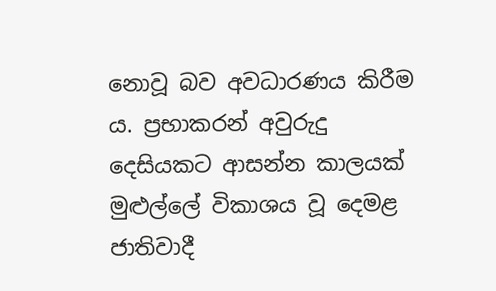නොවූ බව අවධාරණය කිරීම ය. ප්‍රභාකරන් අවුරුදු දෙසියකට ආසන්න කාලයක් මුළුල්ලේ විකාශය වූ දෙමළ ජාතිවාදී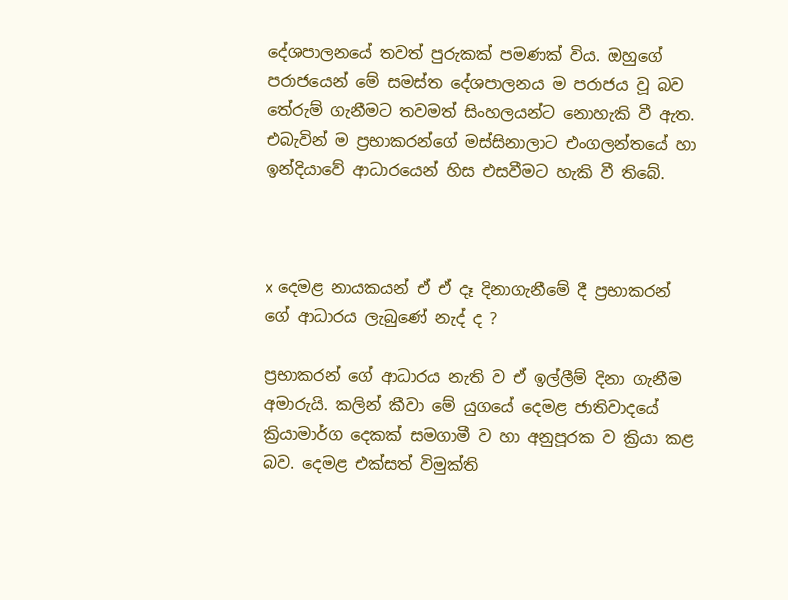දේශපාලනයේ තවත් පුරුකක් පමණක් විය. ඔහුගේ පරාජයෙන් මේ සමස්ත දේශපාලනය ම පරාජය වූ බව තේරුම් ගැනීමට තවමත් සිංහලයන්ට නොහැකි වී ඇත. එබැවින් ම ප්‍රභාකරන්ගේ මස්සිනාලාට එංගලන්තයේ හා ඉන්දියාවේ ආධාරයෙන් හිස එසවීමට හැකි වී තිබේ.



x දෙමළ නායකයන් ඒ ඒ දෑ දිනාගැනීමේ දී ප්‍රභාකරන් ගේ ආධාරය ලැබුණේ නැද් ද ?

ප්‍රභාකරන් ගේ ආධාරය නැති ව ඒ ඉල්ලීම් දිනා ගැනීම අමාරුයි. කලින් කීවා මේ යුගයේ දෙමළ ජාතිවාදයේ ක්‍රියාමාර්ග දෙකක් සමගාමී ව හා අනුපූරක ව ක්‍රියා කළ බව. දෙමළ එක්සත් විමුක්ති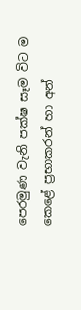පෙරමුණ වැනි පක්ෂ සෑම විට ම කෙළේ ප්‍රභාකරන් හා අන්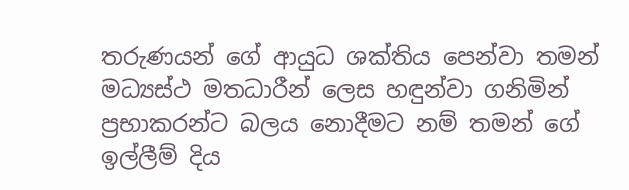තරුණයන් ගේ ආයුධ ශක්තිය පෙන්වා තමන් මධ්‍යස්ථ මතධාරීන් ලෙස හඳුන්වා ගනිමින් ප්‍රභාකරන්ට බලය නොදීමට නම් තමන් ගේ ඉල්ලීම් දිය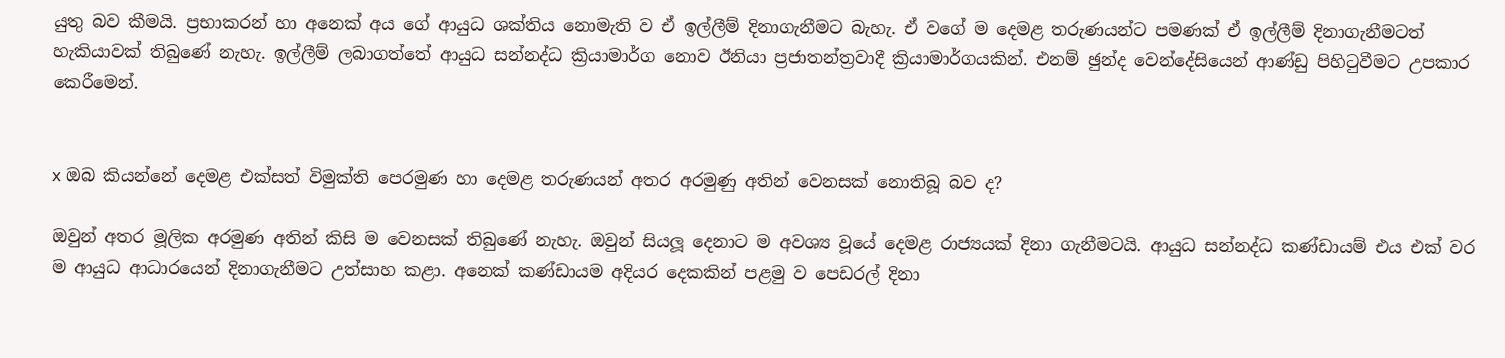යුතු බව කීමයි. ප්‍රභාකරන් හා අනෙක් අය ගේ ආයුධ ශක්තිය නොමැති ව ඒ ඉල්ලීම් දිනාගැනීමට බැහැ. ඒ වගේ ම දෙමළ තරුණයන්ට පමණක් ඒ ඉල්ලීම් දිනාගැනීමටත් හැකියාවක් තිබුණේ නැහැ. ඉල්ලීම් ලබාගත්තේ ආයුධ සන්නද්ධ ක්‍රියාමාර්ග නොව ඊනියා ප්‍රජාතන්ත්‍රවාදී ක්‍රියාමාර්ගයකින්. එනම් ඡුන්ද වෙන්දේසියෙන් ආණ්ඩු පිහිටුවීමට උපකාර කෙරීමෙන්.


x ඔබ කියන්නේ දෙමළ එක්සත් විමුක්ති පෙරමුණ හා දෙමළ තරුණයන් අතර අරමුණු අතින් වෙනසක් නොතිබූ බව ද?

ඔවුන් අතර මූලික අරමුණ අතින් කිසි ම වෙනසක් තිබුණේ නැහැ. ඔවුන් සියලූ දෙනාට ම අවශ්‍ය වූයේ දෙමළ රාජ්‍යයක් දිනා ගැනීමටයි. ආයුධ සන්නද්ධ කණ්ඩායම් එය එක් වර ම ආයුධ ආධාරයෙන් දිනාගැනීමට උත්සාහ කළා. අනෙක් කණ්ඩායම අදියර දෙකකින් පළමු ව පෙඩරල් දිනා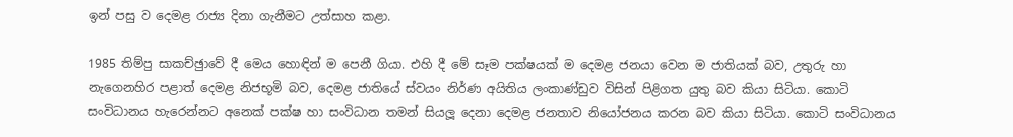ඉන් පසු ව දෙමළ රාජ්‍ය දිනා ගැනීමට උත්සාහ කළා.

1985 තිම්පු සාකච්ඡුාවේ දී මෙය හොඳින් ම පෙනී ගියා. එහි දී මේ සෑම පක්ෂයක් ම දෙමළ ජනයා වෙන ම ජාතියක් බව, උතුරු හා නැගෙනහිර පළාත් දෙමළ නිජභූමි බව, දෙමළ ජාතියේ ස්වයං නිර්ණ අයිතිය ලංකාණ්ඩුව විසින් පිළිගත යුතු බව කියා සිටියා. කොටි සංවිධානය හැරෙන්නට අනෙක් පක්ෂ හා සංවිධාන තමන් සියලූ දෙනා දෙමළ ජනතාව නියෝජනය කරන බව කියා සිටියා. කොටි සංවිධානය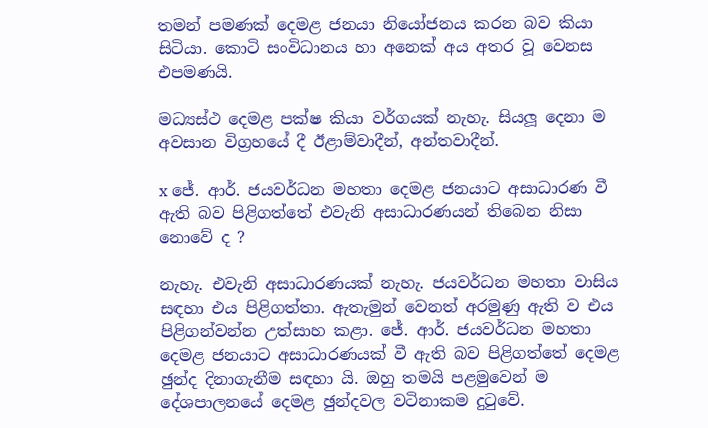තමන් පමණක් දෙමළ ජනයා නියෝජනය කරන බව කියා සිටියා. කොටි සංවිධානය හා අනෙක් අය අතර වූ වෙනස එපමණයි.

මධ්‍යස්ථ දෙමළ පක්ෂ කියා වර්ගයක් නැහැ. සියලූ දෙනා ම අවසාන විග්‍රහයේ දී ඊළාම්වාදීන්, අන්තවාදීන්.

x ජේ. ආර්. ජයවර්ධන මහතා දෙමළ ජනයාට අසාධාරණ වී ඇති බව පිළිගත්තේ එවැනි අසාධාරණයන් තිබෙන නිසා නොවේ ද ?

නැහැ. එවැනි අසාධාරණයක් නැහැ. ජයවර්ධන මහතා වාසිය සඳහා එය පිළිගත්තා. ඇතැමුන් වෙනත් අරමුණු ඇති ව එය පිළිගන්වන්න උත්සාහ කළා. ජේ. ආර්. ජයවර්ධන මහතා දෙමළ ජනයාට අසාධාරණයක් වී ඇති බව පිළිගත්තේ දෙමළ ඡුන්ද දිනාගැනීම සඳහා යි. ඔහු තමයි පළමුවෙන් ම දේශපාලනයේ දෙමළ ඡුන්දවල වටිනාකම දුටුවේ.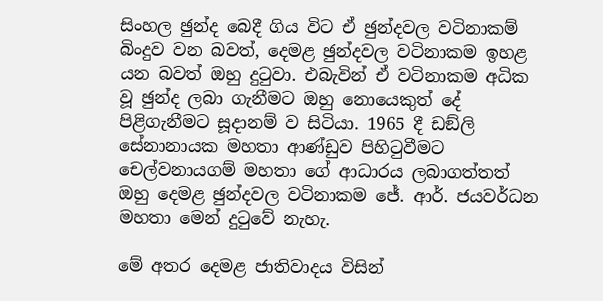සිංහල ඡුන්ද බෙදී ගිය විට ඒ ඡුන්දවල වටිනාකම් බිංදුව වන බවත්, දෙමළ ඡුන්දවල වටිනාකම ඉහළ යන බවත් ඔහු දුටුවා. එබැවින් ඒ වටිනාකම අධික වූ ඡුන්ද ලබා ගැනීමට ඔහු නොයෙකුත් දේ පිළිගැනීමට සූදානම් ව සිටියා. 1965 දී ඩඞ්ලි සේනානායක මහතා ආණ්ඩුව පිහිටුවීමට චෙල්වනායගම් මහතා ගේ ආධාරය ලබාගත්තත් ඔහු දෙමළ ඡුන්දවල වටිනාකම ජේ. ආර්. ජයවර්ධන මහතා මෙන් දුටුවේ නැහැ.

මේ අතර දෙමළ ජාතිවාදය විසින්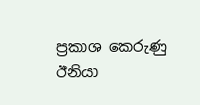ප්‍රකාශ කෙරුණු ඊනියා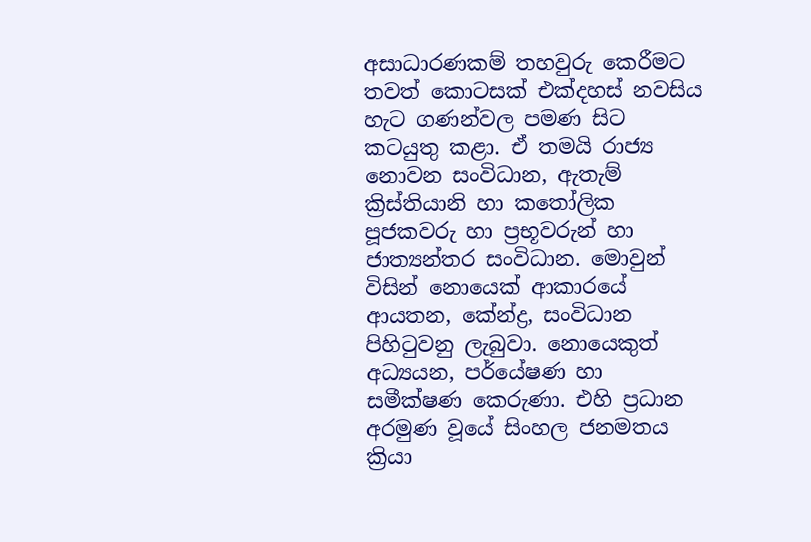අසාධාරණකම් තහවුරු කෙරීමට තවත් කොටසක් එක්දහස් නවසිය හැට ගණන්වල පමණ සිට කටයුතු කළා. ඒ තමයි රාජ්‍ය නොවන සංවිධාන, ඇතැම් ක්‍රිස්තියානි හා කතෝලික පූජකවරු හා ප්‍රභූවරුන් හා ජාත්‍යන්තර සංවිධාන. මොවුන් විසින් නොයෙක් ආකාරයේ ආයතන, කේන්ද්‍ර, සංවිධාන පිහිටුවනු ලැබුවා. නොයෙකුත් අධ්‍යයන, පර්යේෂණ හා සමීක්ෂණ කෙරුණා. එහි ප්‍රධාන අරමුණ වූයේ සිංහල ජනමතය ක්‍රියා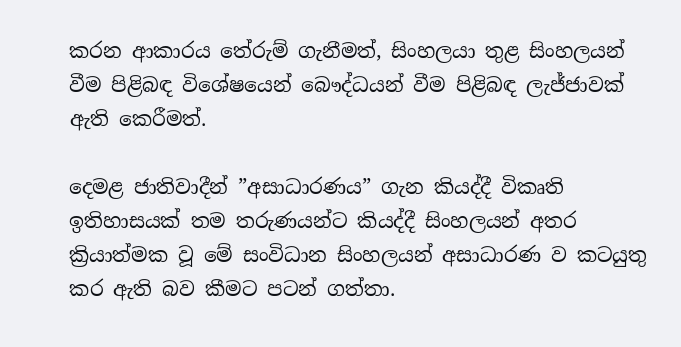කරන ආකාරය තේරුම් ගැනීමත්, සිංහලයා තුළ සිංහලයන් වීම පිළිබඳ විශේෂයෙන් බෞද්ධයන් වීම පිළිබඳ ලැජ්ජාවක් ඇති කෙරීමත්.

දෙමළ ජාතිවාදීන් ”අසාධාරණය” ගැන කියද්දී විකෘති ඉතිහාසයක් තම තරුණයන්ට කියද්දී සිංහලයන් අතර ක්‍රියාත්මක වූ මේ සංවිධාන සිංහලයන් අසාධාරණ ව කටයුතු කර ඇති බව කීමට පටන් ගත්තා.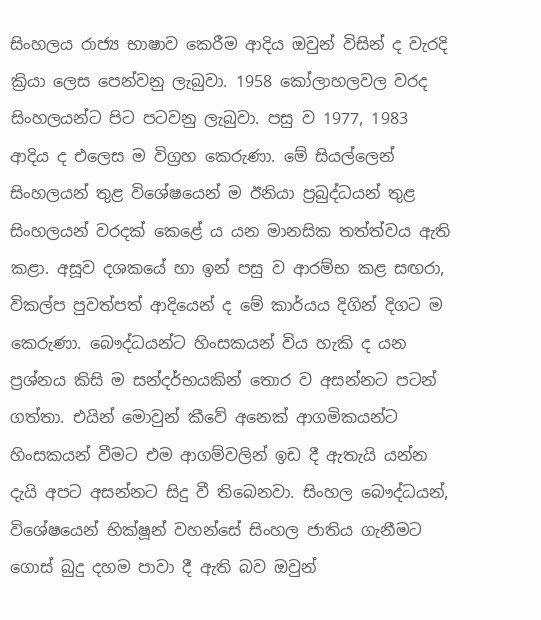සිංහලය රාජ්‍ය භාෂාව කෙරීම ආදිය ඔවුන් විසින් ද වැරදි ක්‍රියා ලෙස පෙන්වනු ලැබුවා. 1958 කෝලාහලවල වරද සිංහලයන්ට පිට පටවනු ලැබුවා. පසු ව 1977, 1983 ආදිය ද එලෙස ම විග්‍රහ කෙරුණා. මේ සියල්ලෙන් සිංහලයන් තුළ විශේෂයෙන් ම ඊනියා ප්‍රබුද්ධයන් තුළ සිංහලයන් වරදක් කෙළේ ය යන මානසික තත්ත්වය ඇති කළා. අසූව දශකයේ හා ඉන් පසු ව ආරම්භ කළ සඟරා, විකල්ප පුවත්පත් ආදියෙන් ද මේ කාර්යය දිගින් දිගට ම කෙරුණා. බෞද්ධයන්ට හිංසකයන් විය හැකි ද යන ප්‍රශ්නය කිසි ම සන්දර්භයකින් තොර ව අසන්නට පටන් ගත්තා. එයින් මොවුන් කීවේ අනෙක් ආගමිකයන්ට හිංසකයන් වීමට එම ආගම්වලින් ඉඩ දී ඇතැයි යන්න දැයි අපට අසන්නට සිදු වී තිබෙනවා. සිංහල බෞද්ධයන්, විශේෂයෙන් භික්ෂූන් වහන්සේ සිංහල ජාතිය ගැනීමට ගොස් බුදු දහම පාවා දී ඇති බව ඔවුන්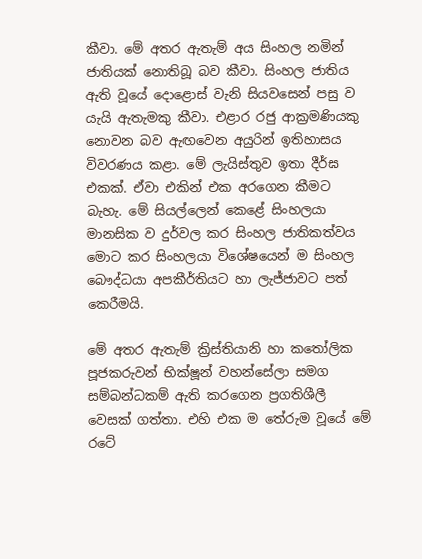කීවා. මේ අතර ඇතැම් අය සිංහල නමින් ජාතියක් නොතිබූ බව කීවා. සිංහල ජාතිය ඇති වූයේ දොළොස් වැනි සියවසෙන් පසු ව යැයි ඇතැමකු කීවා. එළාර රජු ආක්‍රමණියකු නොවන බව ඇඟවෙන අයුරින් ඉතිහාසය විවරණය කළා. මේ ලැයිස්තුව ඉතා දීර්ඝ එකක්. ඒවා එකින් එක අරගෙන කීමට බැහැ. මේ සියල්ලෙන් කෙළේ සිංහලයා මානසික ව දුර්වල කර සිංහල ජාතිකත්වය මොට කර සිංහලයා විශේෂයෙන් ම සිංහල බෞද්ධයා අපකීර්තියට හා ලැජ්ජාවට පත් කෙරීමයි.

මේ අතර ඇතැම් ක්‍රිස්තියානි හා කතෝලික පූජකරුවන් භික්ෂූන් වහන්සේලා සමග සම්බන්ධකම් ඇති කරගෙන ප්‍රගතිශීලී වෙසක් ගත්තා. එහි එක ම තේරුම වූයේ මේ රටේ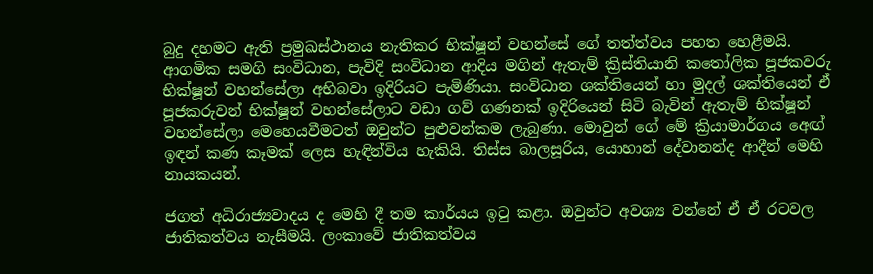බුදු දහමට ඇති ප්‍රමුඛස්ථානය නැතිකර භික්ෂූන් වහන්සේ ගේ තත්ත්වය පහත හෙළීමයි. ආගමික සමගි සංවිධාන, පැවිදි සංවිධාන ආදිය මගින් ඇතැම් ක්‍රිස්තියානි කතෝලික පූජකවරු භික්ෂූන් වහන්සේලා අභිබවා ඉදිරියට පැමිණියා. සංවිධාන ශක්තියෙන් හා මුදල් ශක්තියෙන් ඒ පූජකරුවන් භික්ෂූන් වහන්සේලාට වඩා ගව් ගණනක් ඉදිරියෙන් සිටි බැවින් ඇතැම් භික්ෂූන් වහන්සේලා මෙහෙයවීමටත් ඔවුන්ට පුළුවන්කම ලැබුණා. මොවුන් ගේ මේ ක්‍රියාමාර්ගය අෙඟ් ඉඳන් කණ කෑමක් ලෙස හැඳින්විය හැකියි. තිස්ස බාලසූරිය, යොහාන් දේවානන්ද ආදීන් මෙහි නායකයන්.

ජගත් අධිරාජ්‍යවාදය ද මෙහි දී තම කාර්යය ඉටු කළා. ඔවුන්ට අවශ්‍ය වන්නේ ඒ ඒ රටවල ජාතිකත්වය නැසීමයි. ලංකාවේ ජාතිකත්වය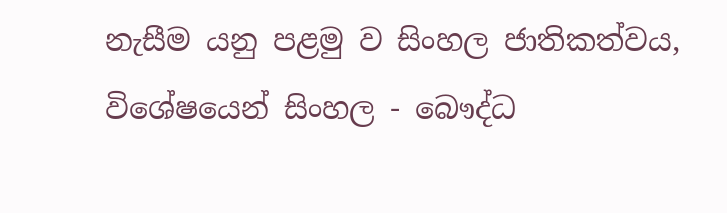නැසීම යනු පළමු ව සිංහල ජාතිකත්වය, විශේෂයෙන් සිංහල - බෞද්ධ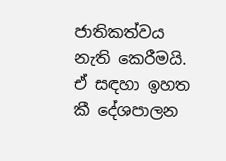ජාතිකත්වය නැති කෙරීමයි. ඒ සඳහා ඉහත කී දේශපාලන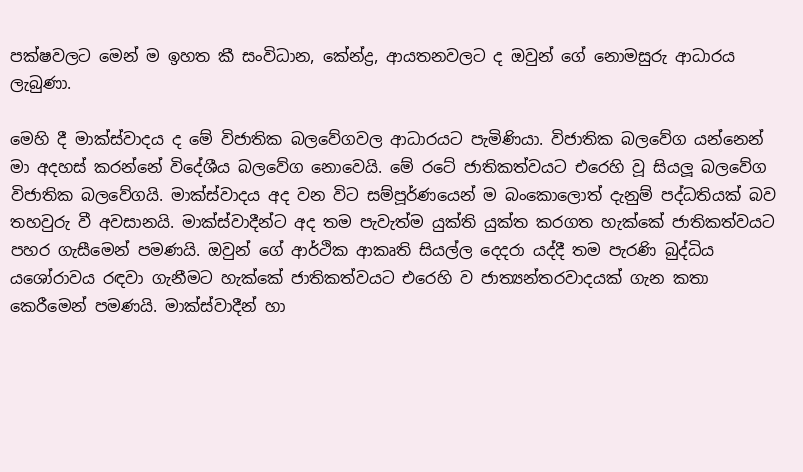පක්ෂවලට මෙන් ම ඉහත කී සංවිධාන, කේන්ද්‍ර, ආයතනවලට ද ඔවුන් ගේ නොමසුරු ආධාරය ලැබුණා.

මෙහි දී මාක්ස්වාදය ද මේ විජාතික බලවේගවල ආධාරයට පැමිණියා. විජාතික බලවේග යන්නෙන් මා අදහස් කරන්නේ විදේශීය බලවේග නොවෙයි. මේ රටේ ජාතිකත්වයට එරෙහි වූ සියලූ බලවේග විජාතික බලවේගයි. මාක්ස්වාදය අද වන විට සම්පූර්ණයෙන් ම බංකොලොත් දැනුම් පද්ධතියක් බව තහවුරු වී අවසානයි. මාක්ස්වාදීන්ට අද තම පැවැත්ම යුක්ති යුක්ත කරගත හැක්කේ ජාතිකත්වයට පහර ගැසීමෙන් පමණයි. ඔවුන් ගේ ආර්ථික ආකෘති සියල්ල දෙදරා යද්දී තම පැරණි බුද්ධිය යශෝරාවය රඳවා ගැනීමට හැක්කේ ජාතිකත්වයට එරෙහි ව ජාත්‍යන්තරවාදයක් ගැන කතා කෙරීමෙන් පමණයි. මාක්ස්වාදීන් හා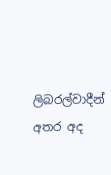ලිබරල්වාදීන් අතර අද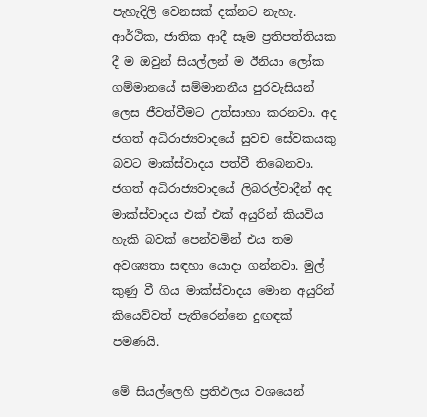පැහැදිලි වෙනසක් දක්නට නැහැ. ආර්ථික, ජාතික ආදී සෑම ප්‍රතිපත්තියක දී ම ඔවුන් සියල්ලන් ම ඊනියා ලෝක ගම්මානයේ සම්මානනීය පුරවැසියන් ලෙස ජීවත්වීමට උත්සාහා කරනවා. අද ජගත් අධිරාජ්‍යවාදයේ සුවච සේවකයකු බවට මාක්ස්වාදය පත්වී තිබෙනවා. ජගත් අධිරාජ්‍යවාදයේ ලිබරල්වාදීන් අද මාක්ස්වාදය එක් එක් අයුරින් කියවිය හැකි බවක් පෙන්වමින් එය තම අවශ්‍යතා සඳහා යොදා ගන්නවා. මුල් කුණු වී ගිය මාක්ස්වාදය මොන අයුරින් කියෙව්වත් පැතිරෙන්නෙ දුඟඳක් පමණයි.

මේ සියල්ලෙහි ප්‍රතිඵලය වශයෙන්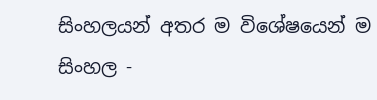සිංහලයන් අතර ම විශේෂයෙන් ම සිංහල -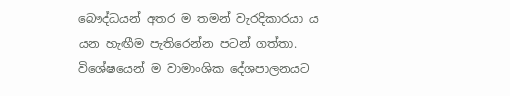බෞද්ධයන් අතර ම තමන් වැරදිකාරයා ය යන හැඟීම පැතිරෙන්න පටන් ගත්තා. විශේෂයෙන් ම වාමාංශික දේශපාලනයට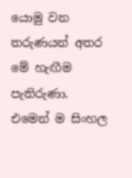යොමු වන තරුණයන් අතර මේ හැඟීම පැතිරුණා. එමෙන් ම සිංහල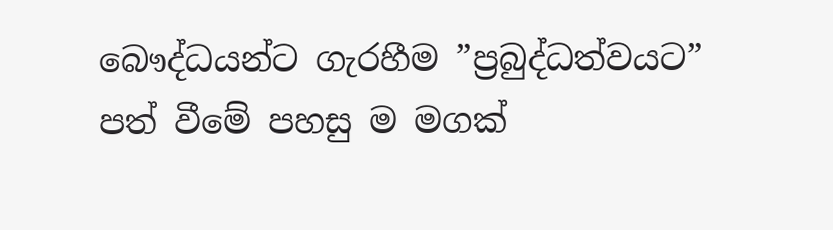බෞද්ධයන්ට ගැරහීම ”ප්‍රබුද්ධත්වයට” පත් වීමේ පහසු ම මගක්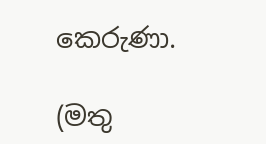කෙරුණා.

(මතු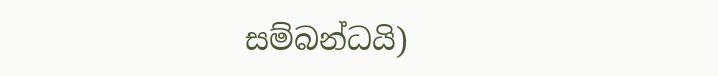සම්බන්ධයි)